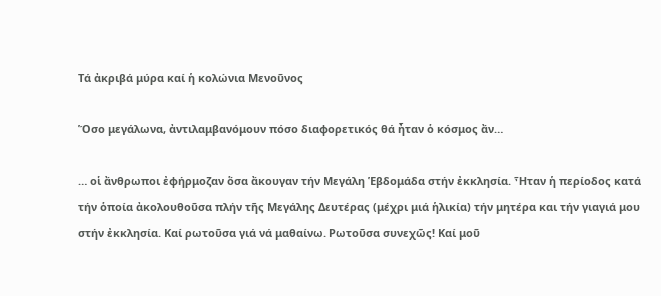Τά ἀκριβά μύρα καί ἡ κολώνια Μενοῦνος

Ὅσο μεγάλωνα, ἀντιλαμβανόμουν πόσο διαφορετικός θά ἦταν ὁ κόσμος ἄν…

… οἱ ἄνθρωποι ἐφήρμοζαν ὅσα ἄκουγαν τήν Μεγάλη Ἑβδομάδα στήν ἐκκλησία. Ἦταν ἡ περίοδος κατά τήν ὁποία ἀκολουθοῦσα πλήν τῆς Μεγάλης Δευτέρας (μέχρι μιά ἡλικία) τήν μητέρα και τήν γιαγιά μου στήν ἐκκλησία. Καί ρωτοῦσα γιά νά μαθαίνω. Ρωτοῦσα συνεχῶς! Καί μοῦ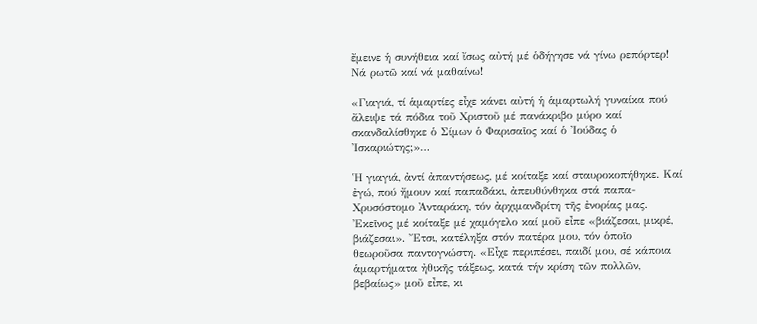ἔμεινε ἡ συνήθεια καί ἴσως αὐτή μέ ὁδήγησε νά γίνω ρεπόρτερ! Νά ρωτῶ καί νά μαθαίνω!

«Γιαγιά, τί ἁμαρτίες εἶχε κάνει αὐτή ἡ ἁμαρτωλή γυναίκα πού ἄλειψε τά πόδια τοῦ Χριστοῦ μέ πανάκριβο μύρο καί σκανδαλίσθηκε ὁ Σίμων ὁ Φαρισαῖος καί ὁ Ἰούδας ὁ Ἰσκαριώτης;»…

Ἡ γιαγιά, ἀντί ἀπαντήσεως, μέ κοίταξε καί σταυροκοπήθηκε. Καί ἐγώ, πού ἤμουν καί παπαδάκι, ἀπευθύνθηκα στά παπα-Χρυσόστομο Ἀνταράκη, τόν ἀρχιμανδρίτη τῆς ἐνορίας μας. Ἐκεῖνος μέ κοίταξε μέ χαμόγελο καί μοῦ εἶπε «βιάζεσαι, μικρέ, βιάζεσαι». Ἔτσι, κατέληξα στόν πατέρα μου, τόν ὁποῖο θεωροῦσα παντογνώστη. «Εἶχε περιπέσει, παιδί μου, σέ κάποια ἁμαρτήματα ἠθικῆς τάξεως, κατά τήν κρίση τῶν πολλῶν, βεβαίως» μοῦ εἶπε, κι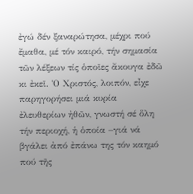ἐγώ δέν ξαναρώτησα, μέχρι πού ἔμαθα, μέ τόν καιρό, τήν σημασία τῶν λέξεων τίς ὁποῖες ἄκουγα ἐδῶ κι ἐκεῖ. Ὁ Χριστός, λοιπόν, εἶχε παρηγορήσει μιά κυρία ἐλευθερίων ἠθῶν, γνωστή σέ ὅλη τήν περιοχή, ἡ ὁποία –γιά νά βγάλει ἀπό ἐπάνω της τόν καημό πού τῆς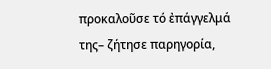προκαλοῦσε τό ἐπάγγελμά της– ζήτησε παρηγορία,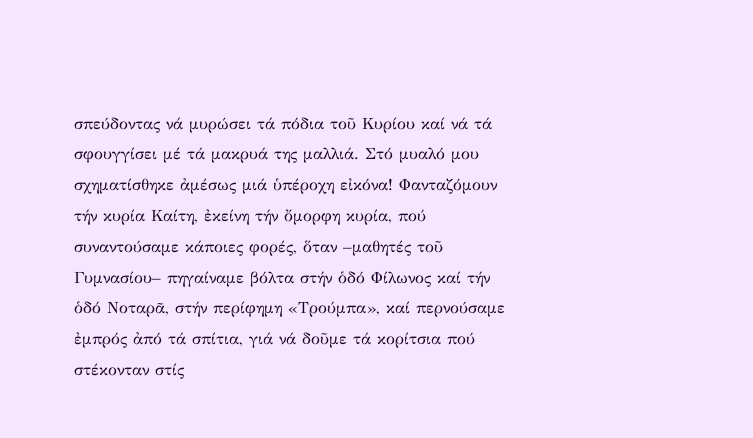σπεύδοντας νά μυρώσει τά πόδια τοῦ Κυρίου καί νά τά σφουγγίσει μέ τά μακρυά της μαλλιά. Στό μυαλό μου σχηματίσθηκε ἀμέσως μιά ὑπέροχη εἰκόνα! Φανταζόμουν τήν κυρία Καίτη, ἐκείνη τήν ὄμορφη κυρία, πού συναντούσαμε κάποιες φορές, ὅταν –μαθητές τοῦ Γυμνασίου– πηγαίναμε βόλτα στήν ὁδό Φίλωνος καί τήν ὁδό Νοταρᾶ, στήν περίφημη «Τρούμπα», καί περνούσαμε ἐμπρός ἀπό τά σπίτια, γιά νά δοῦμε τά κορίτσια πού στέκονταν στίς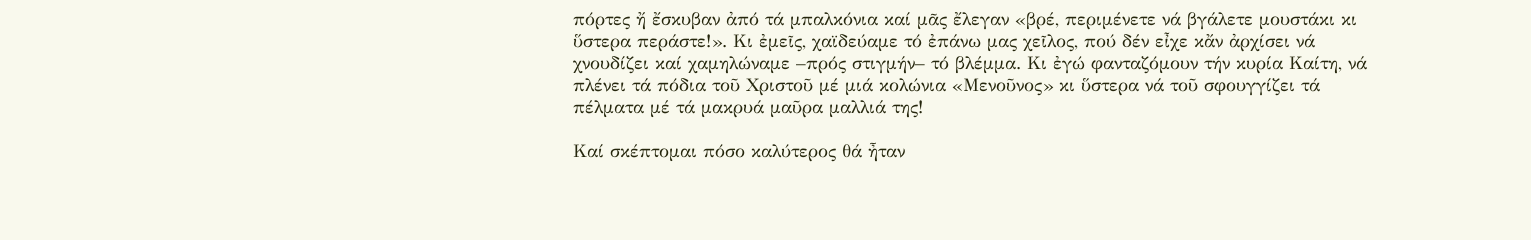πόρτες ἤ ἔσκυβαν ἀπό τά μπαλκόνια καί μᾶς ἔλεγαν «βρέ, περιμένετε νά βγάλετε μουστάκι κι ὕστερα περάστε!». Κι ἐμεῖς, χαϊδεύαμε τό ἐπάνω μας χεῖλος, πού δέν εἶχε κἄν ἀρχίσει νά χνουδίζει καί χαμηλώναμε –πρός στιγμήν– τό βλέμμα. Κι ἐγώ φανταζόμουν τήν κυρία Καίτη, νά πλένει τά πόδια τοῦ Χριστοῦ μέ μιά κολώνια «Μενοῦνος» κι ὕστερα νά τοῦ σφουγγίζει τά πέλματα μέ τά μακρυά μαῦρα μαλλιά της!

Καί σκέπτομαι πόσο καλύτερος θά ἦταν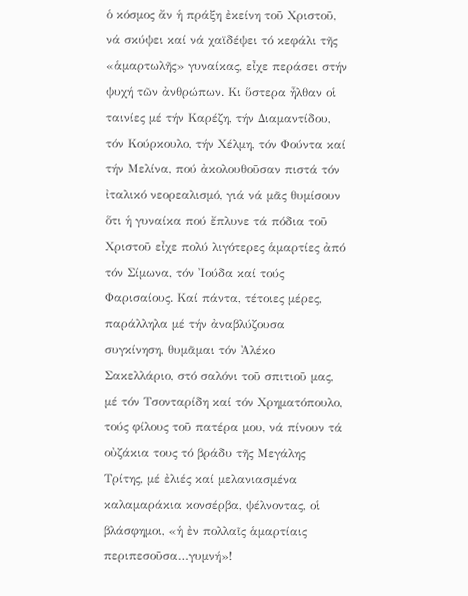ὁ κόσμος ἄν ἡ πράξη ἐκείνη τοῦ Χριστοῦ, νά σκύψει καί νά χαϊδέψει τό κεφάλι τῆς «ἁμαρτωλῆς» γυναίκας, εἶχε περάσει στήν ψυχή τῶν ἀνθρώπων. Κι ὕστερα ἦλθαν οἱ ταινίες μέ τήν Καρέζη, τήν Διαμαντίδου, τόν Κούρκουλο, τήν Χέλμη, τόν Φούντα καί τήν Μελίνα, πού ἀκολουθοῦσαν πιστά τόν ἰταλικό νεορεαλισμό, γιά νά μᾶς θυμίσουν ὅτι ἡ γυναίκα πού ἔπλυνε τά πόδια τοῦ Χριστοῦ εἶχε πολύ λιγότερες ἁμαρτίες ἀπό τόν Σίμωνα, τόν Ἰούδα καί τούς Φαρισαίους. Καί πάντα, τέτοιες μέρες, παράλληλα μέ τήν ἀναβλύζουσα συγκίνηση, θυμᾶμαι τόν Ἀλέκο Σακελλάριο, στό σαλόνι τοῦ σπιτιοῦ μας, μέ τόν Τσονταρίδη καί τόν Χρηματόπουλο, τούς φίλους τοῦ πατέρα μου, νά πίνουν τά οὐζάκια τους τό βράδυ τῆς Μεγάλης Τρίτης, μέ ἐλιές καί μελανιασμένα καλαμαράκια κονσέρβα, ψέλνοντας, οἱ βλάσφημοι, «ἡ ἐν πολλαῖς ἁμαρτίαις περιπεσοῦσα…γυμνή»!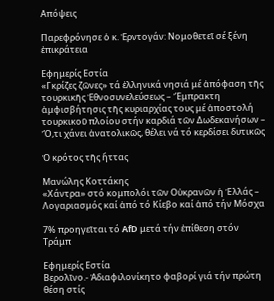Απόψεις

Παρεφρόνησε ὁ κ. Ἐρντογάν: Νομοθετεῖ σέ ξένη ἐπικράτεια

Εφημερίς Εστία
«Γκρίζες ζῶνες» τά ἑλληνικά νησιά μέ ἀπόφαση τῆς τουρκικῆς Ἐθνοσυνελεύσεως – Ἔμπρακτη ἀμφισβήτησις τῆς κυριαρχίας τους μέ ἀποστολή τουρκικοῦ πλοίου στήν καρδιά τῶν Δωδεκανήσων – Ὅ,τι χάνει ἀνατολικῶς, θέλει νά τό κερδίσει δυτικῶς

Ὁ κρότος τῆς ἥττας

Μανώλης Κοττάκης
«Χάντρα» στό κομπολόι τῶν Οὐκρανῶν ἡ Ἑλλάς – Λογαριασμός καί ἀπό τό Κίεβο καί ἀπό τήν Μόσχα

7% προηγεῖται τό AfD μετά τήν ἐπίθεση στόν Τράμπ

Εφημερίς Εστία
Βερολῖνο.- Ἀδιαφιλονίκητο φαβορί γιά τήν πρώτη θέση στίς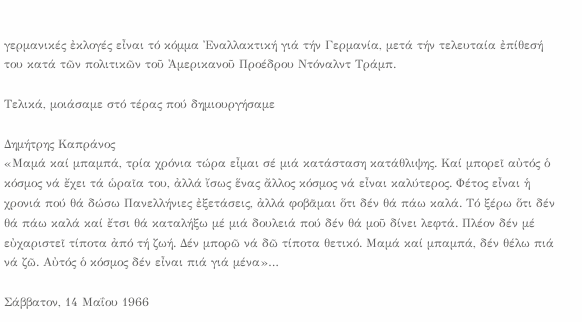γερμανικές ἐκλογές εἶναι τό κόμμα Ἐναλλακτική γιά τήν Γερμανία, μετά τήν τελευταία ἐπίθεσή του κατά τῶν πολιτικῶν τοῦ Ἀμερικανοῦ Προέδρου Ντόναλντ Τράμπ.

Τελικά, μοιάσαμε στό τέρας πού δημιουργήσαμε

Δημήτρης Καπράνος
«Μαμά καί μπαμπά, τρία χρόνια τώρα εἶμαι σέ μιά κατάσταση κατάθλιψης. Καί μπορεῖ αὐτός ὁ κόσμος νά ἔχει τά ὡραῖα του, ἀλλά ἴσως ἕνας ἄλλος κόσμος νά εἶναι καλύτερος. Φέτος εἶναι ἡ χρονιά πού θά δώσω Πανελλήνιες ἐξετάσεις, ἀλλά φοβᾶμαι ὅτι δέν θά πάω καλά. Τό ξέρω ὅτι δέν θά πάω καλά καί ἔτσι θά καταλήξω μέ μιά δουλειά πού δέν θά μοῦ δίνει λεφτά. Πλέον δέν μέ εὐχαριστεῖ τίποτα ἀπό τή ζωή. Δέν μπορῶ νά δῶ τίποτα θετικό. Μαμά καί μπαμπά, δέν θέλω πιά νά ζῶ. Αὐτός ὁ κόσμος δέν εἶναι πιά γιά μένα»…

Σάββατον, 14 Μαΐου 1966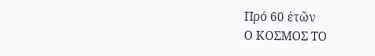Πρό 60 ἐτῶν
Ο ΚΟΣΜΟΣ ΤΟ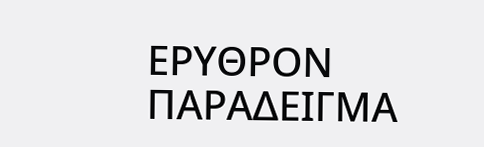ΕΡΥΘΡΟΝ ΠΑΡΑΔΕΙΓΜΑ